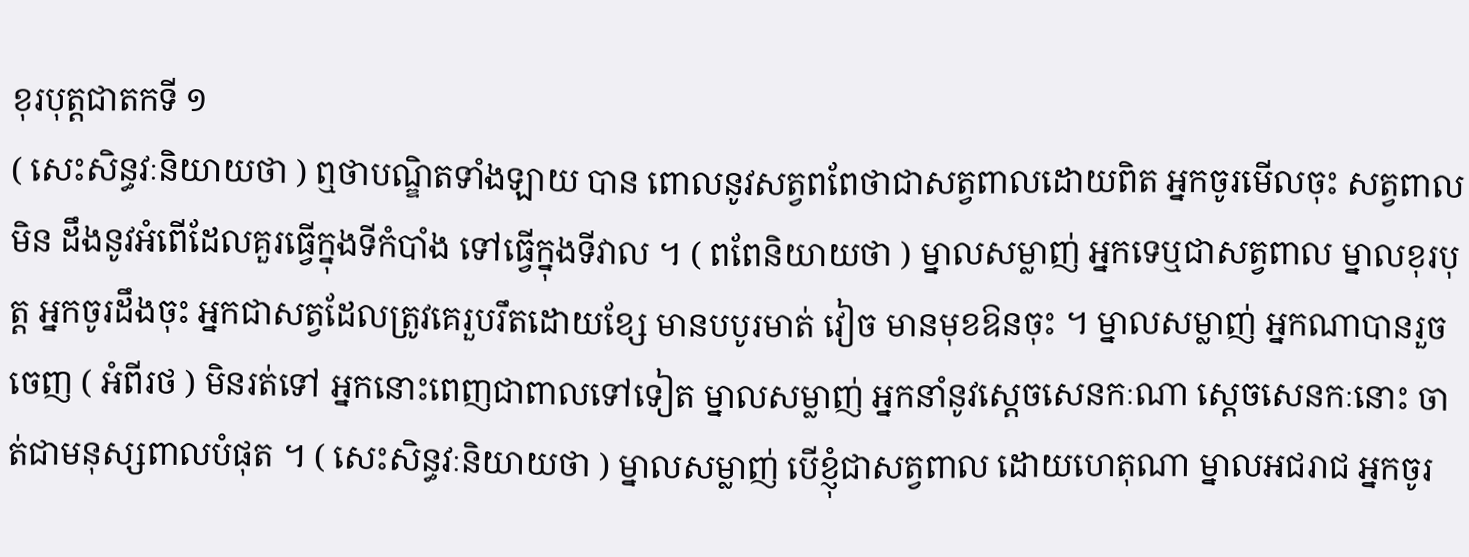ខុរបុត្តជាតកទី ១
( សេះសិន្ធវៈនិយាយថា ) ឮថាបណ្ឌិតទាំងឡាយ បាន ពោលនូវសត្វពពែថាជាសត្វពាលដោយពិត អ្នកចូរមើលចុះ សត្វពាលមិន ដឹងនូវអំពើដែលគួរធ្វើក្នុងទីកំបាំង ទៅធ្វើក្នុងទីវាល ។ ( ពពែនិយាយថា ) ម្នាលសម្លាញ់ អ្នកទេឬជាសត្វពាល ម្នាលខុរបុត្ត អ្នកចូរដឹងចុះ អ្នកជាសត្វដែលត្រូវគេរួបរឹតដោយខ្សែ មានបបូរមាត់ វៀច មានមុខឱនចុះ ។ ម្នាលសម្លាញ់ អ្នកណាបានរួចចេញ ( អំពីរថ ) មិនរត់ទៅ អ្នកនោះពេញជាពាលទៅទៀត ម្នាលសម្លាញ់ អ្នកនាំនូវស្តេចសេនកៈណា ស្តេចសេនកៈនោះ ចាត់ជាមនុស្សពាលបំផុត ។ ( សេះសិន្ធវៈនិយាយថា ) ម្នាលសម្លាញ់ បើខ្ញុំជាសត្វពាល ដោយហេតុណា ម្នាលអជរាជ អ្នកចូរ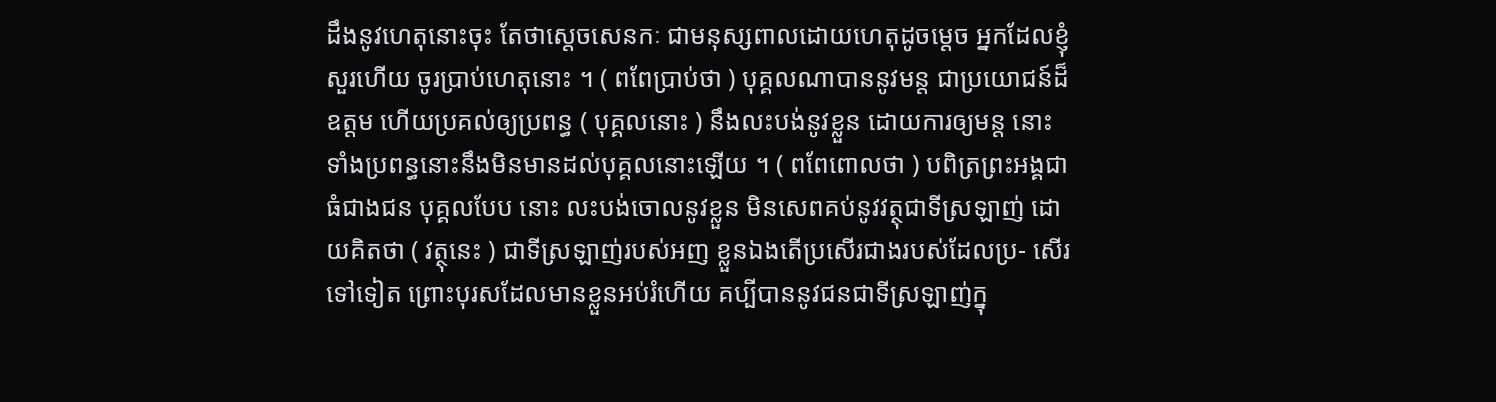ដឹងនូវហេតុនោះចុះ តែថាស្តេចសេនកៈ ជាមនុស្សពាលដោយហេតុដូចម្តេច អ្នកដែលខ្ញុំសួរហើយ ចូរប្រាប់ហេតុនោះ ។ ( ពពែប្រាប់ថា ) បុគ្គលណាបាននូវមន្ត ជាប្រយោជន៍ដ៏ឧត្តម ហើយប្រគល់ឲ្យប្រពន្ធ ( បុគ្គលនោះ ) នឹងលះបង់នូវខ្លួន ដោយការឲ្យមន្ត នោះ ទាំងប្រពន្ធនោះនឹងមិនមានដល់បុគ្គលនោះឡើយ ។ ( ពពែពោលថា ) បពិត្រព្រះអង្គជាធំជាងជន បុគ្គលបែប នោះ លះបង់ចោលនូវខ្លួន មិនសេពគប់នូវវត្ថុជាទីស្រឡាញ់ ដោយគិតថា ( វត្ថុនេះ ) ជាទីស្រឡាញ់របស់អញ ខ្លួនឯងតើប្រសើរជាងរបស់ដែលប្រ- សើរទៅទៀត ព្រោះបុរសដែលមានខ្លួនអប់រំហើយ គប្បីបាននូវជនជាទីស្រឡាញ់ក្នុ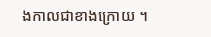ងកាលជាខាងក្រោយ ។